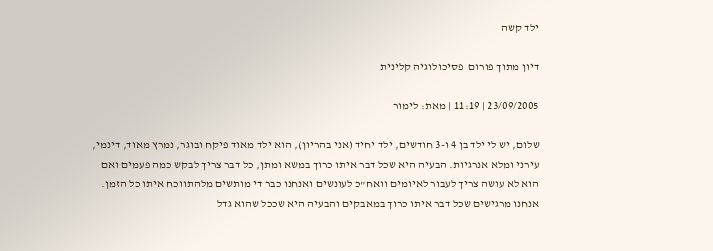ילד קשה

דיון מתוך פורום  פסיכולוגיה קלינית

23/09/2005 | 11:19 | מאת: לימור

שלום, יש לי ילד בן 4 ו-3 חודשים, ילד יחיד (אני בהריון), הוא ילד מאוד פיקח ובוגר, נמרץ מאוד, דינמי, עירני ומלא אנרגיות. הבעיה היא שכל דבר איתו כרוך במשא ומתן, כל דבר צריך לבקש כמה פעמים ואם הוא לא עושה צריך לעבור לאיומים וואח"כ לעונשים ואנחנו כבר די מותשים מלהתווכח איתו כל הזמן. אנחנו מרגישים שכל דבר איתו כרוך במאבקים והבעיה היא שככל שהוא גדל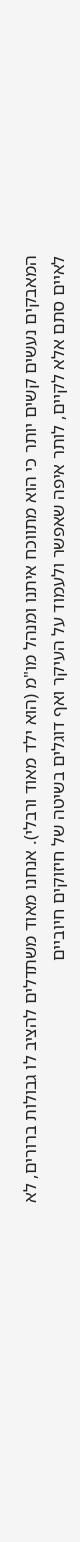המאבקים נעשים קשים יותר כי הוא מתווכח איתנו ומנהל מו"מ (הוא ילד מאוד ורבלי). אנחנו מאוד משתדלים להציב לו גבולות ברורים, לא לאיים סתם אלא לקיים, לותר איפה שאפשר ולעמוד על העיקר ואף דוגלים בשיטה של חיזוקים חיוביים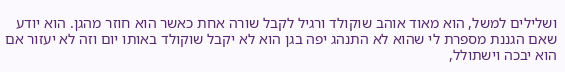ושלילים למשל, הוא מאוד אוהב שוקולד ורגיל לקבל שורה אחת כאשר הוא חוזר מהגן. הוא יודע שאם הגננת מספרת לי שהוא לא התנהג יפה בגן הוא לא יקבל שוקולד באותו יום וזה לא יעזור אם הוא יבכה וישתולל,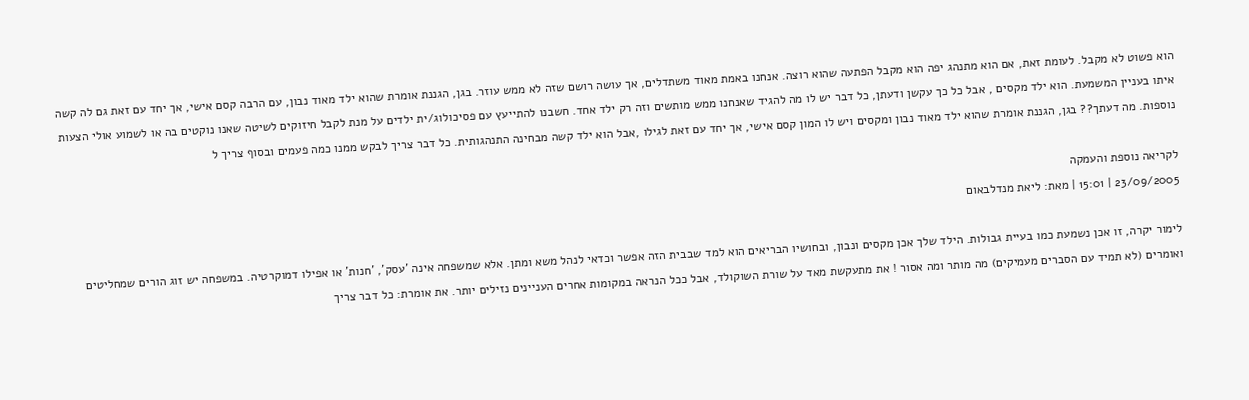הוא פשוט לא מקבל. לעומת זאת, אם הוא מתנהג יפה הוא מקבל הפתעה שהוא רוצה. אנחנו באמת מאוד משתדלים, אך עושה רושם שזה לא ממש עוזר. בגן, הגננת אומרת שהוא ילד מאוד נבון, עם הרבה קסם אישי, אך יחד עם זאת גם לה קשה איתו בעניין המשמעת. הוא ילד מקסים , אבל כל כך עקשן ודעתן, כל דבר יש לו מה להגיד שאנחנו ממש מותשים וזה רק ילד אחד. חשבנו להתייעץ עם פסיכולוג/ית ילדים על מנת לקבל חיזוקים לשיטה שאנו נוקטים בה או לשמוע אולי הצעות נוספות. מה דעתך?? בגן, הגננת אומרת שהוא ילד מאוד נבון ומקסים ויש לו המון קסם אישי, אך יחד עם זאת לגילו ,אבל הוא ילד קשה מבחינה התנהגותית. כל דבר צריך לבקש ממנו כמה פעמים ובסוף צריך ל

לקריאה נוספת והעמקה
23/09/2005 | 15:01 | מאת: ליאת מנדלבאום

לימור יקרה, זו אכן נשמעת כמו בעיית גבולות. הילד שלך אכן מקסים ונבון, ובחושיו הבריאים הוא למד שבבית הזה אפשר וכדאי לנהל משא ומתן. אלא שמשפחה אינה 'עסק', 'חנות' או אפילו דמוקרטיה. במשפחה יש זוג הורים שמחליטים ואומרים (לא תמיד עם הסברים מעמיקים) מה מותר ומה אסור ! את מתעקשת מאד על שורת השוקולד, אבל ככל הנראה במקומות אחרים העניינים נזילים יותר. את אומרת: כל דבר צריך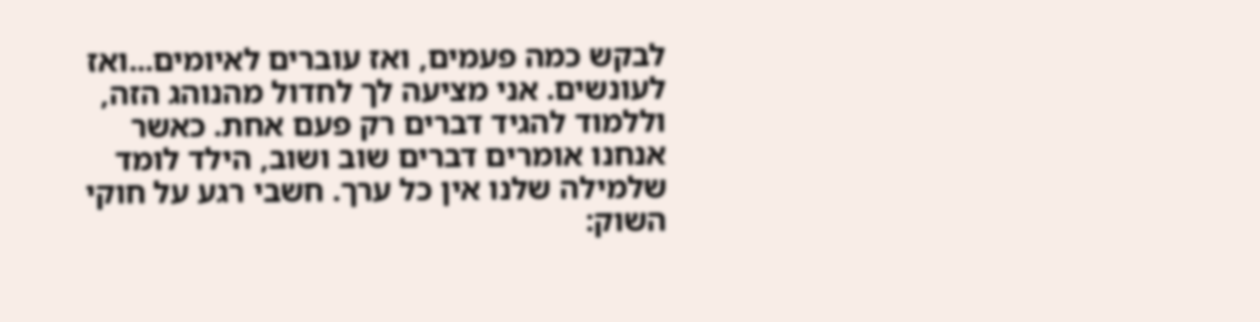לבקש כמה פעמים, ואז עוברים לאיומים...ואז לעונשים. אני מציעה לך לחדול מהנוהג הזה, וללמוד להגיד דברים רק פעם אחת. כאשר אנחנו אומרים דברים שוב ושוב, הילד לומד שלמילה שלנו אין כל ערך. חשבי רגע על חוקי השוק: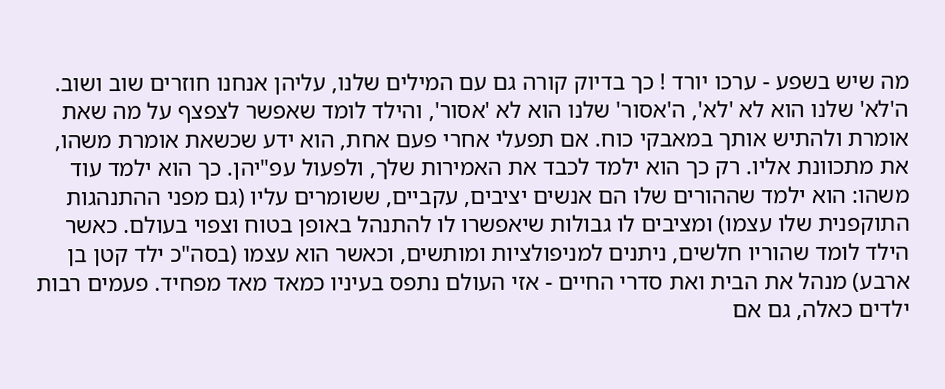מה שיש בשפע - ערכו יורד ! כך בדיוק קורה גם עם המילים שלנו, עליהן אנחנו חוזרים שוב ושוב. ה'לא' שלנו הוא לא 'לא', ה'אסור' שלנו הוא לא 'אסור', והילד לומד שאפשר לצפצף על מה שאת אומרת ולהתיש אותך במאבקי כוח. אם תפעלי אחרי פעם אחת, הוא ידע שכשאת אומרת משהו, את מתכוונת אליו. רק כך הוא ילמד לכבד את האמירות שלך, ולפעול עפ"יהן. כך הוא ילמד עוד משהו: הוא ילמד שההורים שלו הם אנשים יציבים, עקביים, ששומרים עליו (גם מפני ההתנהגות התוקפנית שלו עצמו) ומציבים לו גבולות שיאפשרו לו להתנהל באופן בטוח וצפוי בעולם. כאשר הילד לומד שהוריו חלשים, ניתנים למניפולציות ומותשים, וכאשר הוא עצמו (בסה"כ ילד קטן בן ארבע) מנהל את הבית ואת סדרי החיים - אזי העולם נתפס בעיניו כמאד מאד מפחיד. פעמים רבות ילדים כאלה, גם אם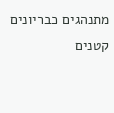מתנהגים כבריונים קטנים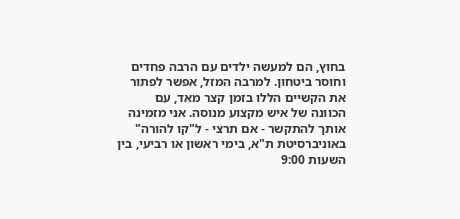בחוץ, הם למעשה ילדים עם הרבה פחדים וחוסר ביטחון. למרבה המזל, אפשר לפתור את הקשיים הללו בזמן קצר מאד, עם הכוונה של איש מקצוע מנוסה. אני מזמינה אותך להתקשר - אם תרצי - ל"קו להורה" באוניברסיטת ת"א, בימי ראשון או רביעי, בין השעות 9:00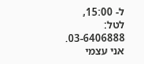ל- 15:00, לטל: 03-6406888. אני עצמי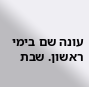עונה שם בימי ראשון. שבת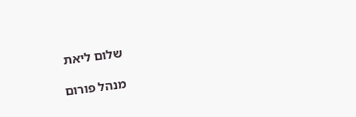שלום ליאת

מנהל פורום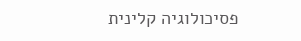פסיכולוגיה קלינית